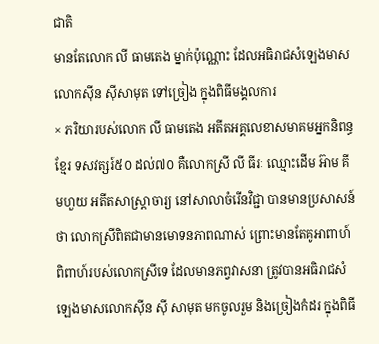ជាតិ
មានតែលោក លី ធាមតេង ម្នាក់ប៉ុណ្ណោះ ដែលអធិរាជសំឡេងមាស លោកស៊ីន ស៊ីសាមុត ទៅច្រៀង ក្នុងពិធីមង្គលការ
× ភរិយារបស់លោក លី ធាមតេង អតីតអគ្គលេខាសមាគមអ្នកនិពន្ធខ្មែរ ទសវត្សរ៍៥០ ដល់៧០ គឺលោកស្រី លី ធីរៈ ឈ្មោះដើម អ៊ាម គីមហួយ អតីតសាស្ត្រាចារ្យ នៅសាលាចំរើនវិជ្ជា បានមានប្រសាសន៍ថា លោកស្រីពិតជាមានមោទនភាពណាស់ ព្រោះមានតែគូអាពាហ៍ពិពាហ៍របស់លោកស្រីទេ ដែលមានភព្វវាសនា ត្រូវបានអធិរាជសំឡេងមាសលោកស៊ីន ស៊ី សាមុត មកចូលរួម និងច្រៀងកំដរ ក្នុងពិធី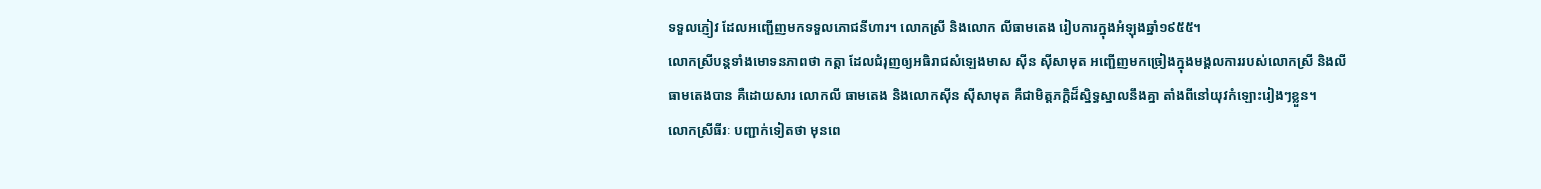ទទួលភ្ញៀវ ដែលអញ្ជើញមកទទួលភោជនីហារ។ លោកស្រី និងលោក លីធាមតេង រៀបការក្នុងអំឡុងឆ្នាំ១៩៥៥។
លោកស្រីបន្តទាំងមោទនភាពថា កត្តា ដែលជំរុញឲ្យអធិរាជសំឡេងមាស ស៊ីន ស៊ីសាមុត អញ្ជើញមកច្រៀងក្នុងមង្គលការរបស់លោកស្រី និងលី ធាមតេងបាន គឺដោយសារ លោកលី ធាមតេង និងលោកស៊ីន ស៊ីសាមុត គឺជាមិត្តភក្តិដ៏ស្និទ្ធស្នាលនឹងគ្នា តាំងពីនៅយុវកំឡោះរៀងៗខ្លួន។
លោកស្រីធីរៈ បញ្ជាក់ទៀតថា មុនពេ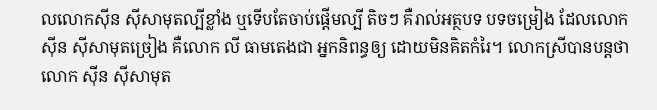លលោកស៊ីន ស៊ីសាមុតល្បីខ្លាំង ឬទើបតែចាប់ផ្តើមល្បី តិចៗ គឺរាល់អត្ថបទ បទចម្រៀង ដែលលោកស៊ីន ស៊ីសាមុតច្រៀង គឺលោក លី ធាមតេងជា អ្នកនិពន្ធឲ្យ ដោយមិនគិតកំរៃ។ លោកស្រីបានបន្តថា លោក ស៊ីន ស៊ីសាមុត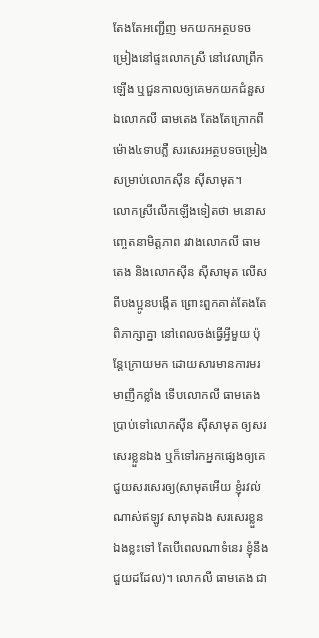តែងតែអញ្ជើញ មកយកអត្ថបទចម្រៀងនៅផ្ទះលោកស្រី នៅវេលាព្រឹកឡើង ឬជួនកាលឲ្យគេមកយកជំនួស ឯលោកលី ធាមតេង តែងតែក្រោកពីម៉ោង៤ទាបភ្លឺ សរសេរអត្ថបទចម្រៀងសម្រាប់លោកស៊ីន ស៊ីសាមុត។
លោកស្រីលើកឡើងទៀតថា មនោសញ្ចេតនាមិត្តភាព រវាងលោកលី ធាមតេង និងលោកស៊ីន ស៊ីសាមុត លើសពីបងប្អូនបង្កើត ព្រោះពួកគាត់តែងតែពិភាក្សាគ្នា នៅពេលចង់ធ្វើអ្វីមួយ ប៉ុន្តែក្រោយមក ដោយសារមានការមរមាញឹកខ្លាំង ទើបលោកលី ធាមតេង ប្រាប់ទៅលោកស៊ីន ស៊ីសាមុត ឲ្យសរសេរខ្លួនឯង ឬក៏ទៅរកអ្នកផ្សេងឲ្យគេជួយសរសេរឲ្យ(សាមុតអើយ ខ្ញុំរវល់ណាស់ឥឡូវ សាមុតឯង សរសេរខ្លួនឯងខ្លះទៅ តែបើពេលណាទំនេរ ខ្ញុំនឹងជួយដដែល)។ លោកលី ធាមតេង ជា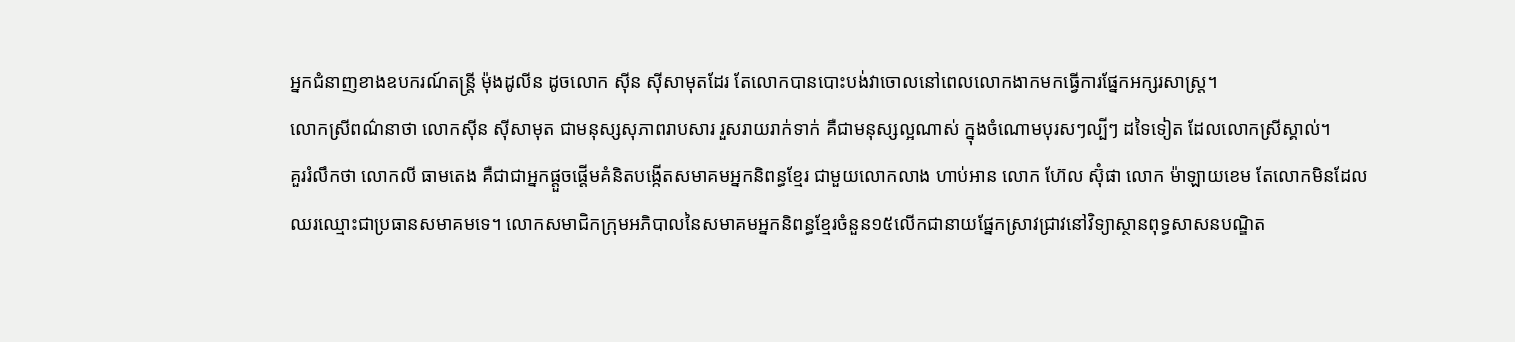អ្នកជំនាញខាងឧបករណ៍តន្ត្រី ម៉ុងដូលីន ដូចលោក ស៊ីន ស៊ីសាមុតដែរ តែលោកបានបោះបង់វាចោលនៅពេលលោកងាកមកធ្វើការផ្នែកអក្សរសាស្ត្រ។
លោកស្រីពណ៌នាថា លោកស៊ីន ស៊ីសាមុត ជាមនុស្សសុភាពរាបសារ រួសរាយរាក់ទាក់ គឺជាមនុស្សល្អណាស់ ក្នុងចំណោមបុរសៗល្បីៗ ដទៃទៀត ដែលលោកស្រីស្គាល់។
គួររំលឹកថា លោកលី ធាមតេង គឺជាជាអ្នកផ្តួចផ្តើមគំនិតបង្កើតសមាគមអ្នកនិពន្ធខ្មែរ ជាមួយលោកលាង ហាប់អាន លោក ហ៊ែល ស៊ុំផា លោក ម៉ាឡាយខេម តែលោកមិនដែលឈរឈ្មោះជាប្រធានសមាគមទេ។ លោកសមាជិកក្រុមអភិបាលនៃសមាគមអ្នកនិពន្ធខ្មែរចំនួន១៥លើកជានាយផ្នែកស្រាវជ្រាវនៅវិទ្យាស្ថានពុទ្ធសាសនបណ្ឌិត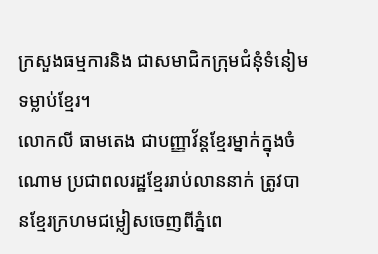ក្រសួងធម្មការនិង ជាសមាជិកក្រុមជំនុំទំនៀមទម្លាប់ខ្មែរ។
លោកលី ធាមតេង ជាបញ្ញាវ័ន្តខ្មែរម្នាក់ក្នុងចំណោម ប្រជាពលរដ្ឋខ្មែររាប់លាននាក់ ត្រូវបានខ្មែរក្រហមជម្លៀសចេញពីភ្នំពេ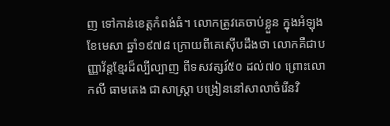ញ ទៅកាន់ខេត្តកំពង់ធំ។ លោកត្រូវគេចាប់ខ្លួន ក្នុងអំឡុងខែមេសា ឆ្នាំ១៩៧៨ ក្រោយពីគេស៊ើបដឹងថា លោកគឺជាបញ្ញាវ័ន្តខ្មែរដ៏ល្បីល្បាញ ពីទសវត្សរ៍៥០ ដល់៧០ ព្រោះលោកលី ធាមតេង ជាសាស្ត្រា បង្រៀននៅសាលាចំរើនវិ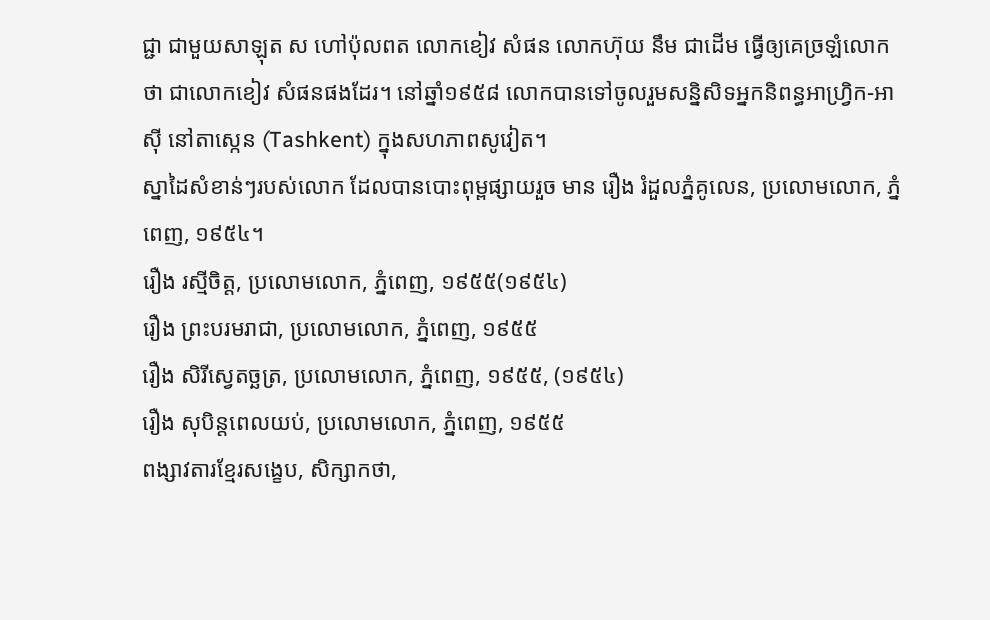ជ្ជា ជាមួយសាឡុត ស ហៅប៉ុលពត លោកខៀវ សំផន លោកហ៊ុយ នឹម ជាដើម ធ្វើឲ្យគេច្រឡំលោកថា ជាលោកខៀវ សំផនផងដែរ។ នៅឆ្នាំ១៩៥៨ លោកបានទៅចូលរួមសន្និសិទអ្នកនិពន្ធអាហ្វ្រិក-អាស៊ី នៅតាស្កេន (Tashkent) ក្នុងសហភាពសូវៀត។
ស្នាដៃសំខាន់ៗរបស់លោក ដែលបានបោះពុម្ពផ្សាយរួច មាន រឿង រំដួលភ្នំគូលេន, ប្រលោមលោក, ភ្នំពេញ, ១៩៥៤។
រឿង រស្មីចិត្ត, ប្រលោមលោក, ភ្នំពេញ, ១៩៥៥(១៩៥៤)
រឿង ព្រះបរមរាជា, ប្រលោមលោក, ភ្នំពេញ, ១៩៥៥
រឿង សិរីស្វេតច្ឆត្រ, ប្រលោមលោក, ភ្នំពេញ, ១៩៥៥, (១៩៥៤)
រឿង សុបិន្តពេលយប់, ប្រលោមលោក, ភ្នំពេញ, ១៩៥៥
ពង្សាវតារខ្មែរសង្ខេប, សិក្សាកថា,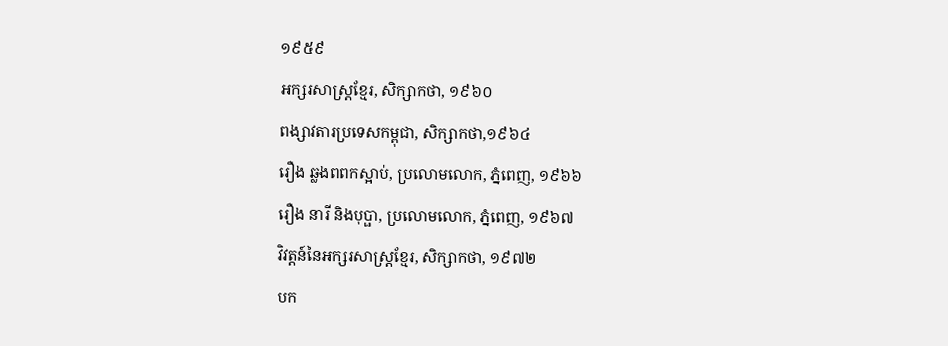១៩៥៩
អក្សរសាស្ត្រខ្មែរ, សិក្សាកថា, ១៩៦០
ពង្សាវតារប្រទេសកម្ពុជា, សិក្សាកថា,១៩៦៤
រឿង ឆ្លងពពកស្អាប់, ប្រលោមលោក, ភ្នំពេញ, ១៩៦៦
រឿង នារី និងបុប្ផា, ប្រលោមលោក, ភ្នំពេញ, ១៩៦៧
វិវត្តន៍នៃអក្សរសាស្ត្រខ្មែរ, សិក្សាកថា, ១៩៧២
បក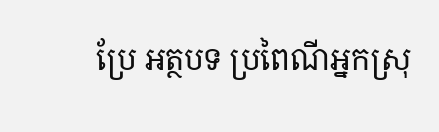ប្រែ អត្ថបទ ប្រពៃណីអ្នកស្រុ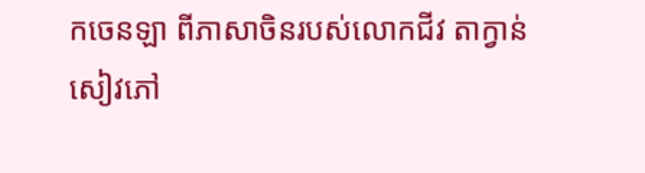កចេនឡា ពីភាសាចិនរបស់លោកជីវ តាក្វាន់
សៀវភៅ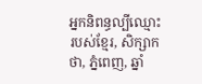អ្នកនិពន្ធល្បីឈ្មោះរបស់ខ្មែរ, សិក្សាកថា, ភ្នំពេញ, ឆ្នាំ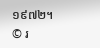១៩៧២។
© រ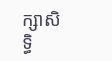ក្សាសិទ្ធិ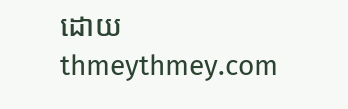ដោយ thmeythmey.com